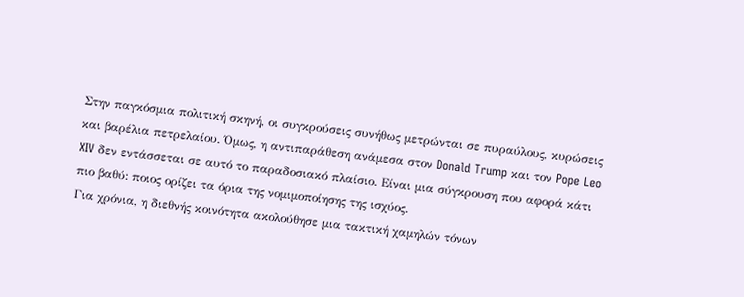Στην παγκόσμια πολιτική σκηνή, οι συγκρούσεις συνήθως μετρώνται σε πυραύλους, κυρώσεις και βαρέλια πετρελαίου. Όμως, η αντιπαράθεση ανάμεσα στον Donald Trump και τον Pope Leo XIV δεν εντάσσεται σε αυτό το παραδοσιακό πλαίσιο. Είναι μια σύγκρουση που αφορά κάτι πιο βαθύ: ποιος ορίζει τα όρια της νομιμοποίησης της ισχύος.
Για χρόνια, η διεθνής κοινότητα ακολούθησε μια τακτική χαμηλών τόνων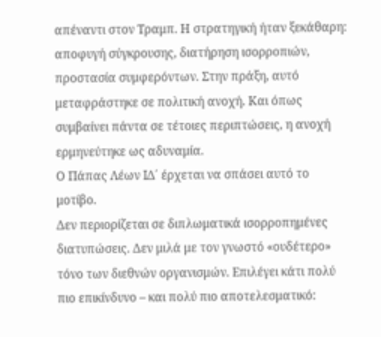απέναντι στον Τραμπ. Η στρατηγική ήταν ξεκάθαρη: αποφυγή σύγκρουσης, διατήρηση ισορροπιών, προστασία συμφερόντων. Στην πράξη, αυτό μεταφράστηκε σε πολιτική ανοχή. Και όπως συμβαίνει πάντα σε τέτοιες περιπτώσεις, η ανοχή ερμηνεύτηκε ως αδυναμία.
Ο Πάπας Λέων ΙΔ΄ έρχεται να σπάσει αυτό το μοτίβο.
Δεν περιορίζεται σε διπλωματικά ισορροπημένες διατυπώσεις. Δεν μιλά με τον γνωστό «ουδέτερο» τόνο των διεθνών οργανισμών. Επιλέγει κάτι πολύ πιο επικίνδυνο – και πολύ πιο αποτελεσματικό: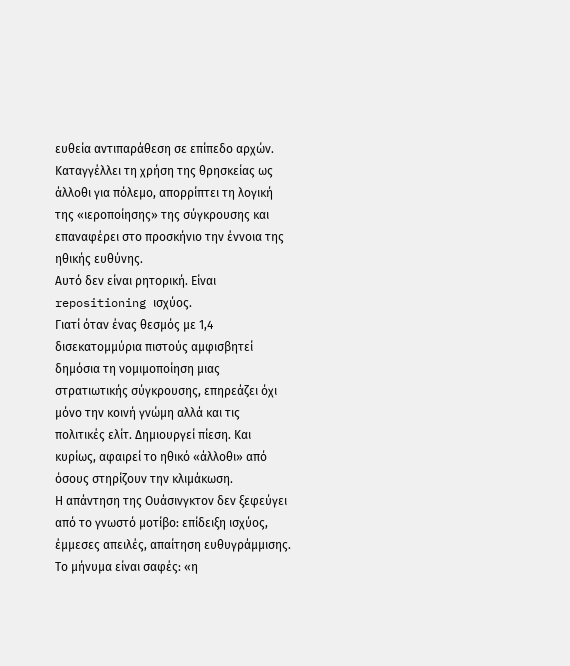ευθεία αντιπαράθεση σε επίπεδο αρχών. Καταγγέλλει τη χρήση της θρησκείας ως άλλοθι για πόλεμο, απορρίπτει τη λογική της «ιεροποίησης» της σύγκρουσης και επαναφέρει στο προσκήνιο την έννοια της ηθικής ευθύνης.
Αυτό δεν είναι ρητορική. Είναι repositioning ισχύος.
Γιατί όταν ένας θεσμός με 1,4 δισεκατομμύρια πιστούς αμφισβητεί δημόσια τη νομιμοποίηση μιας στρατιωτικής σύγκρουσης, επηρεάζει όχι μόνο την κοινή γνώμη αλλά και τις πολιτικές ελίτ. Δημιουργεί πίεση. Και κυρίως, αφαιρεί το ηθικό «άλλοθι» από όσους στηρίζουν την κλιμάκωση.
Η απάντηση της Ουάσινγκτον δεν ξεφεύγει από το γνωστό μοτίβο: επίδειξη ισχύος, έμμεσες απειλές, απαίτηση ευθυγράμμισης. Το μήνυμα είναι σαφές: «η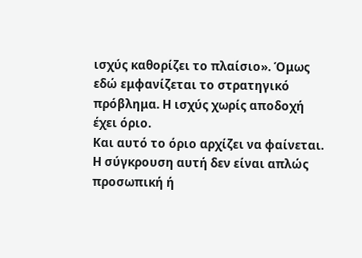ισχύς καθορίζει το πλαίσιο». Όμως εδώ εμφανίζεται το στρατηγικό πρόβλημα. Η ισχύς χωρίς αποδοχή έχει όριο.
Και αυτό το όριο αρχίζει να φαίνεται.
Η σύγκρουση αυτή δεν είναι απλώς προσωπική ή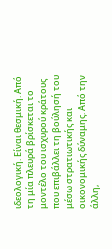ιδεολογική. Είναι θεσμική. Από τη μία πλευρά βρίσκεται το μοντέλο του ισχυρού κράτους που επιβάλλει τη βούλησή του μέσω στρατιωτικής και οικονομικής δύναμης. Από την άλλη,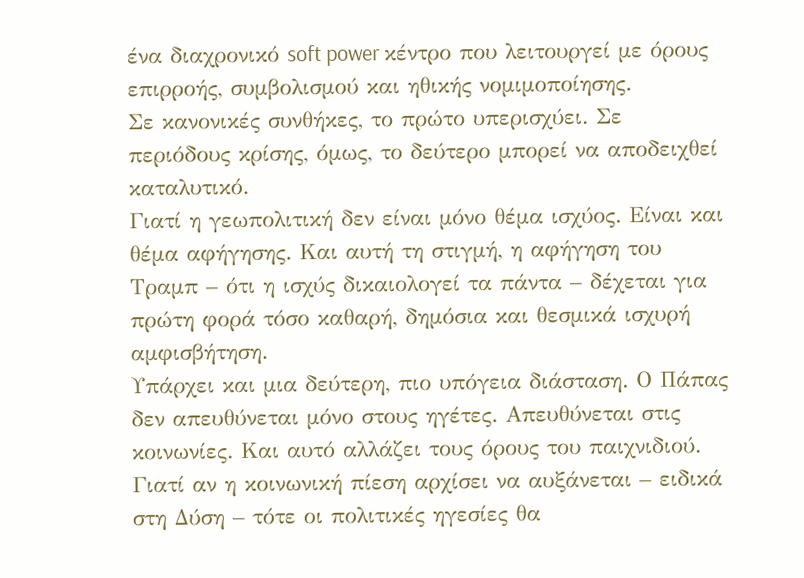ένα διαχρονικό soft power κέντρο που λειτουργεί με όρους επιρροής, συμβολισμού και ηθικής νομιμοποίησης.
Σε κανονικές συνθήκες, το πρώτο υπερισχύει. Σε περιόδους κρίσης, όμως, το δεύτερο μπορεί να αποδειχθεί καταλυτικό.
Γιατί η γεωπολιτική δεν είναι μόνο θέμα ισχύος. Είναι και θέμα αφήγησης. Και αυτή τη στιγμή, η αφήγηση του Τραμπ – ότι η ισχύς δικαιολογεί τα πάντα – δέχεται για πρώτη φορά τόσο καθαρή, δημόσια και θεσμικά ισχυρή αμφισβήτηση.
Υπάρχει και μια δεύτερη, πιο υπόγεια διάσταση. Ο Πάπας δεν απευθύνεται μόνο στους ηγέτες. Απευθύνεται στις κοινωνίες. Και αυτό αλλάζει τους όρους του παιχνιδιού. Γιατί αν η κοινωνική πίεση αρχίσει να αυξάνεται – ειδικά στη Δύση – τότε οι πολιτικές ηγεσίες θα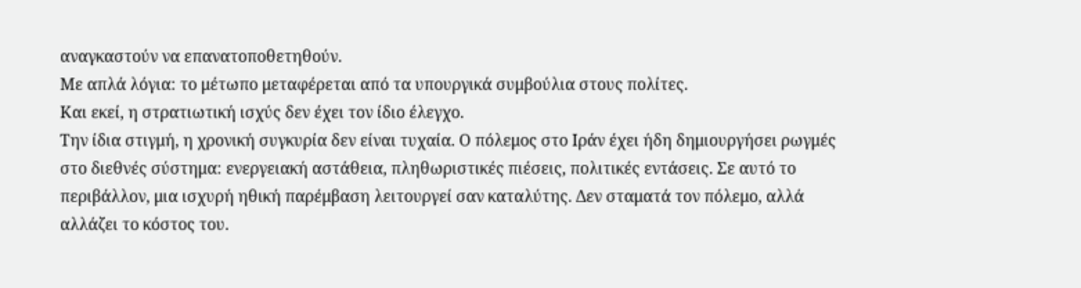αναγκαστούν να επανατοποθετηθούν.
Με απλά λόγια: το μέτωπο μεταφέρεται από τα υπουργικά συμβούλια στους πολίτες.
Και εκεί, η στρατιωτική ισχύς δεν έχει τον ίδιο έλεγχο.
Την ίδια στιγμή, η χρονική συγκυρία δεν είναι τυχαία. Ο πόλεμος στο Ιράν έχει ήδη δημιουργήσει ρωγμές στο διεθνές σύστημα: ενεργειακή αστάθεια, πληθωριστικές πιέσεις, πολιτικές εντάσεις. Σε αυτό το περιβάλλον, μια ισχυρή ηθική παρέμβαση λειτουργεί σαν καταλύτης. Δεν σταματά τον πόλεμο, αλλά αλλάζει το κόστος του.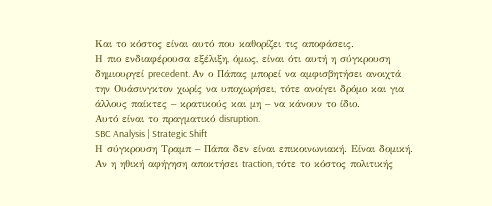Και το κόστος είναι αυτό που καθορίζει τις αποφάσεις.
Η πιο ενδιαφέρουσα εξέλιξη, όμως, είναι ότι αυτή η σύγκρουση δημιουργεί precedent. Αν ο Πάπας μπορεί να αμφισβητήσει ανοιχτά την Ουάσινγκτον χωρίς να υποχωρήσει, τότε ανοίγει δρόμο και για άλλους παίκτες – κρατικούς και μη – να κάνουν το ίδιο.
Αυτό είναι το πραγματικό disruption.
SBC Analysis | Strategic Shift
Η σύγκρουση Τραμπ – Πάπα δεν είναι επικοινωνιακή. Είναι δομική. Αν η ηθική αφήγηση αποκτήσει traction, τότε το κόστος πολιτικής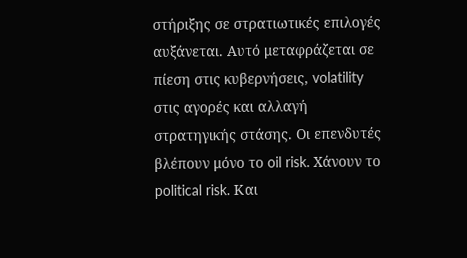στήριξης σε στρατιωτικές επιλογές αυξάνεται. Αυτό μεταφράζεται σε πίεση στις κυβερνήσεις, volatility στις αγορές και αλλαγή στρατηγικής στάσης. Οι επενδυτές βλέπουν μόνο το oil risk. Χάνουν το political risk. Και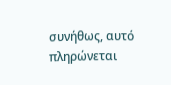συνήθως, αυτό πληρώνεται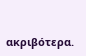ακριβότερα.